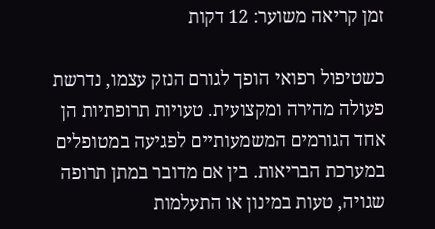זמן קריאה משוער: 12 דקות

כשטיפול רפואי הופך לגורם הנזק עצמו, נדרשת פעולה מהירה ומקצועית. טעויות תרופתיות הן אחד הגורמים המשמעותיים לפגיעה במטופלים במערכת הבריאות. בין אם מדובר במתן תרופה שגויה, טעות במינון או התעלמות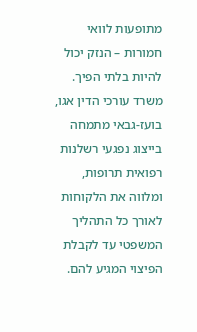מתופעות לוואי חמורות – הנזק יכול להיות בלתי הפיך. משרד עורכי הדין אגו, בועז-גבאי מתמחה בייצוג נפגעי רשלנות רפואית תרופות, ומלווה את הלקוחות לאורך כל התהליך המשפטי עד לקבלת הפיצוי המגיע להם.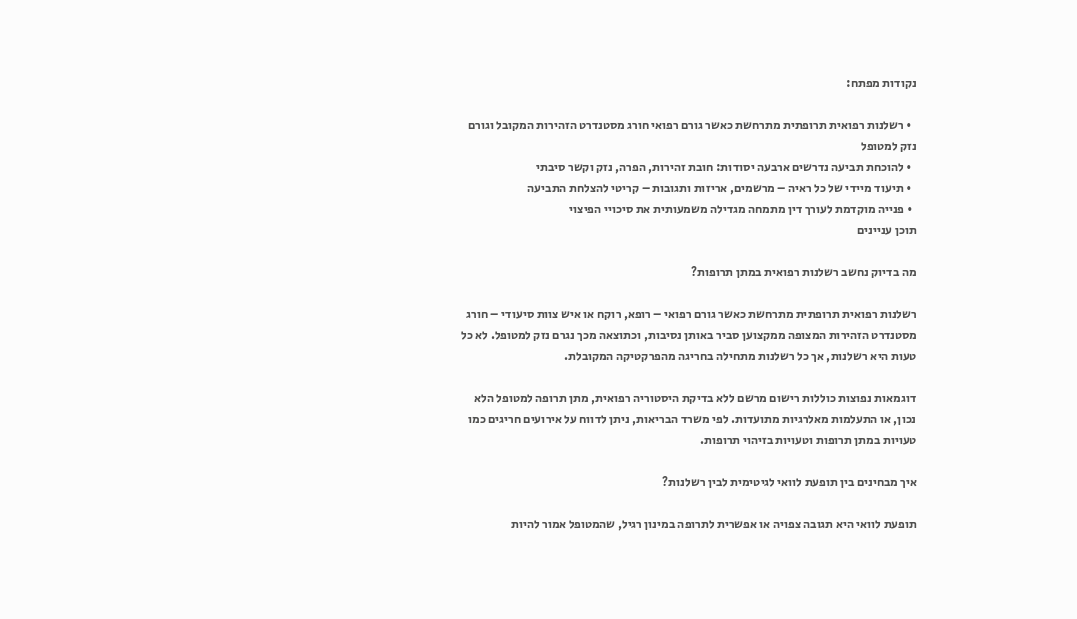נקודות מפתח:

  • רשלנות רפואית תרופתית מתרחשת כאשר גורם רפואי חורג מסטנדרט הזהירות המקובל וגורם נזק למטופל
  • להוכחת תביעה נדרשים ארבעה יסודות: חובת זהירות, הפרה, נזק וקשר סיבתי
  • תיעוד מיידי של כל ראיה – מרשמים, אריזות ותגובות – קריטי להצלחת התביעה
  • פנייה מוקדמת לעורך דין מתמחה מגדילה משמעותית את סיכויי הפיצוי
תוכן עניינים

מה בדיוק נחשב רשלנות רפואית במתן תרופות?

רשלנות רפואית תרופתית מתרחשת כאשר גורם רפואי – רופא, רוקח או איש צוות סיעודי – חורג מסטנדרט הזהירות המצופה ממקצוען סביר באותן נסיבות, וכתוצאה מכך נגרם נזק למטופל. לא כל טעות היא רשלנות, אך כל רשלנות מתחילה בחריגה מהפרקטיקה המקובלת.

דוגמאות נפוצות כוללות רישום מרשם ללא בדיקת היסטוריה רפואית, מתן תרופה למטופל הלא נכון, או התעלמות מאלרגיות מתועדות. לפי משרד הבריאות, ניתן לדווח על אירועים חריגים כמו טעויות במתן תרופות וטעויות בזיהוי תרופות.

איך מבחינים בין תופעת לוואי לגיטימית לבין רשלנות?

תופעת לוואי היא תגובה צפויה או אפשרית לתרופה במינון רגיל, שהמטופל אמור להיות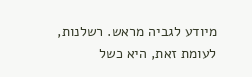מיודע לגביה מראש. רשלנות, לעומת זאת, היא כשל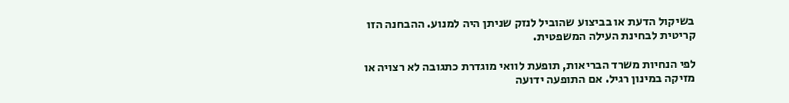בשיקול הדעת או בביצוע שהוביל לנזק שניתן היה למנוע. ההבחנה הזו קריטית לבחינת העילה המשפטית.

לפי הנחיות משרד הבריאות, תופעת לוואי מוגדרת כתגובה לא רצויה או מזיקה במינון רגיל. אם התופעה ידועה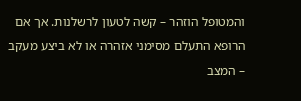והמטופל הוזהר – קשה לטעון לרשלנות. אך אם הרופא התעלם מסימני אזהרה או לא ביצע מעקב – המצב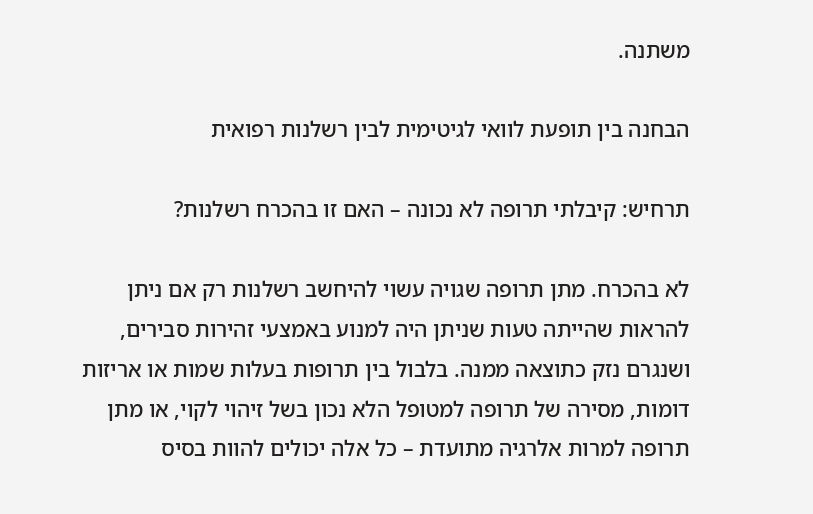משתנה.

הבחנה בין תופעת לוואי לגיטימית לבין רשלנות רפואית

תרחיש: קיבלתי תרופה לא נכונה – האם זו בהכרח רשלנות?

לא בהכרח. מתן תרופה שגויה עשוי להיחשב רשלנות רק אם ניתן להראות שהייתה טעות שניתן היה למנוע באמצעי זהירות סבירים, ושנגרם נזק כתוצאה ממנה. בלבול בין תרופות בעלות שמות או אריזות דומות, מסירה של תרופה למטופל הלא נכון בשל זיהוי לקוי, או מתן תרופה למרות אלרגיה מתועדת – כל אלה יכולים להוות בסיס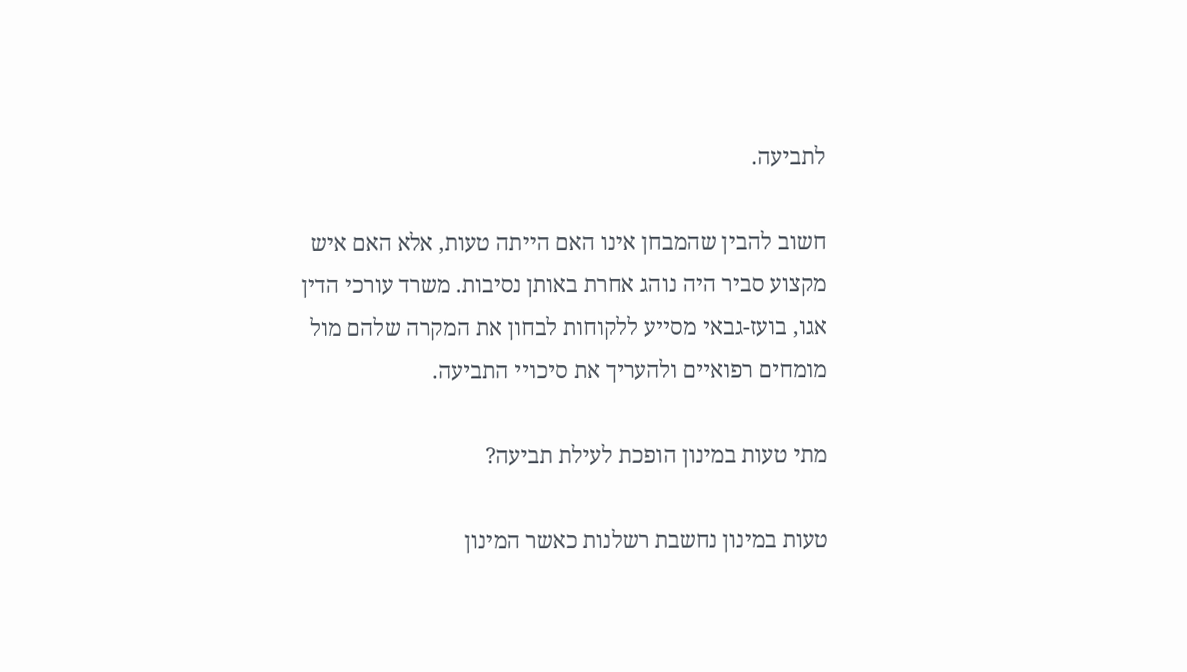לתביעה.

חשוב להבין שהמבחן אינו האם הייתה טעות, אלא האם איש מקצוע סביר היה נוהג אחרת באותן נסיבות. משרד עורכי הדין אגו, בועז-גבאי מסייע ללקוחות לבחון את המקרה שלהם מול מומחים רפואיים ולהעריך את סיכויי התביעה.

מתי טעות במינון הופכת לעילת תביעה?

טעות במינון נחשבת רשלנות כאשר המינון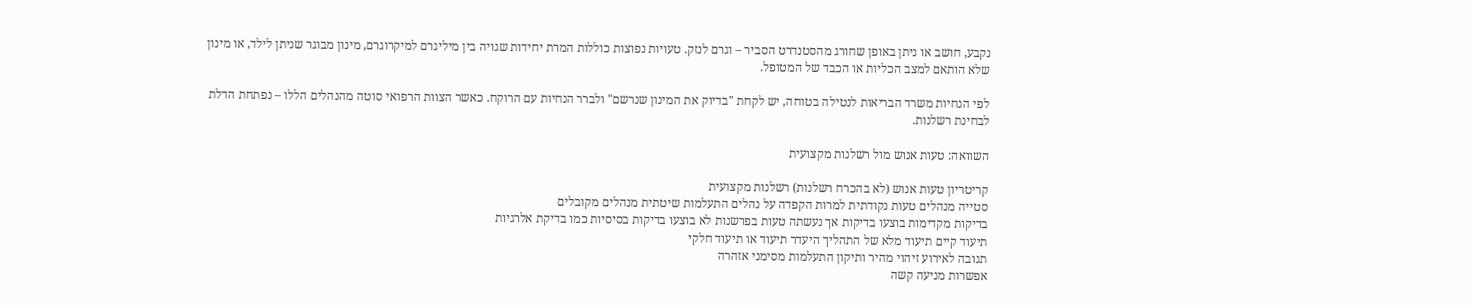נקבע, חושב או ניתן באופן שחורג מהסטנדרט הסביר – וגרם לנזק. טעויות נפוצות כוללות המרת יחידות שגויה בין מיליגרם למיקרוגרם, מינון מבוגר שניתן לילד, או מינון שלא הותאם למצב הכליות או הכבד של המטופל.

לפי הנחיות משרד הבריאות לנטילה בטוחה, יש לקחת "בדיוק את המינון שנרשם" ולברר הנחיות עם הרוקח. כאשר הצוות הרפואי סוטה מהנהלים הללו – נפתחת הדלת לבחינת רשלנות.

השוואה: טעות אנוש מול רשלנות מקצועית

קריטריון טעות אנוש (לא בהכרח רשלנות) רשלנות מקצועית
סטייה מנהלים טעות נקודתית למרות הקפדה על נהלים התעלמות שיטתית מנהלים מקובלים
בדיקות מקדימות בוצעו בדיקות אך נעשתה טעות בפרשנות לא בוצעו בדיקות בסיסיות כמו בדיקת אלרגיות
תיעוד קיים תיעוד מלא של התהליך היעדר תיעוד או תיעוד חלקי
תגובה לאירוע זיהוי מהיר ותיקון התעלמות מסימני אזהרה
אפשרות מניעה קשה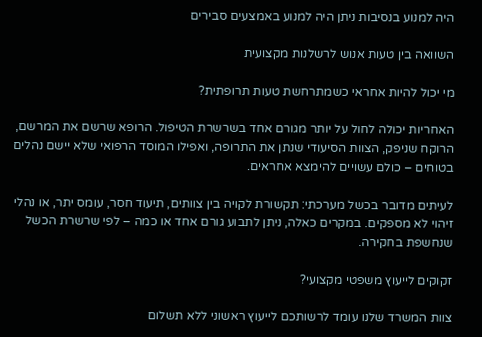היה למנוע בנסיבות ניתן היה למנוע באמצעים סבירים

השוואה בין טעות אנוש לרשלנות מקצועית

מי יכול להיות אחראי כשמתרחשת טעות תרופתית?

האחריות יכולה לחול על יותר מגורם אחד בשרשרת הטיפול. הרופא שרשם את המרשם, הרוקח שניפק, הצוות הסיעודי שנתן את התרופה, ואפילו המוסד הרפואי שלא יישם נהלים בטוחים – כולם עשויים להימצא אחראים.

לעיתים מדובר בכשל מערכתי: תקשורת לקויה בין צוותים, תיעוד חסר, עומס יתר, או נהלי זיהוי לא מספקים. במקרים כאלה, ניתן לתבוע גורם אחד או כמה – לפי שרשרת הכשל שנחשפת בחקירה.

זקוקים לייעוץ משפטי מקצועי?

צוות המשרד שלנו עומד לרשותכם לייעוץ ראשוני ללא תשלום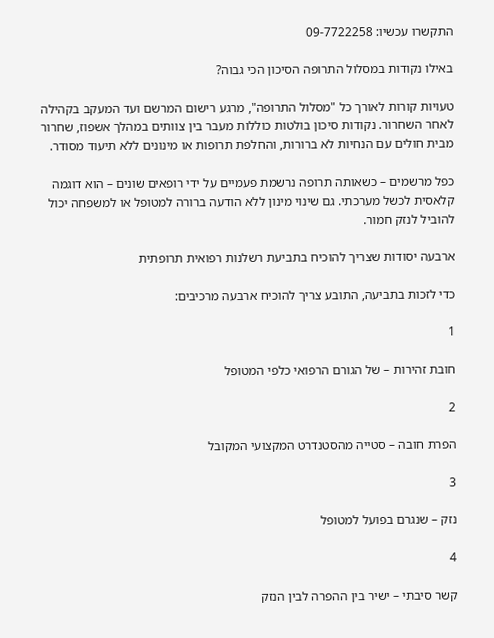התקשרו עכשיו: 09-7722258

באילו נקודות במסלול התרופה הסיכון הכי גבוה?

טעויות קורות לאורך כל "מסלול התרופה", מרגע רישום המרשם ועד המעקב בקהילה לאחר השחרור. נקודות סיכון בולטות כוללות מעבר בין צוותים במהלך אשפוז, שחרור מבית חולים עם הנחיות לא ברורות, והחלפת תרופות או מינונים ללא תיעוד מסודר.

כפל מרשמים – כשאותה תרופה נרשמת פעמיים על ידי רופאים שונים – הוא דוגמה קלאסית לכשל מערכתי. גם שינוי מינון ללא הודעה ברורה למטופל או למשפחה יכול להוביל לנזק חמור.

ארבעה יסודות שצריך להוכיח בתביעת רשלנות רפואית תרופתית

כדי לזכות בתביעה, התובע צריך להוכיח ארבעה מרכיבים:

1

חובת זהירות – של הגורם הרפואי כלפי המטופל

2

הפרת חובה – סטייה מהסטנדרט המקצועי המקובל

3

נזק – שנגרם בפועל למטופל

4

קשר סיבתי – ישיר בין ההפרה לבין הנזק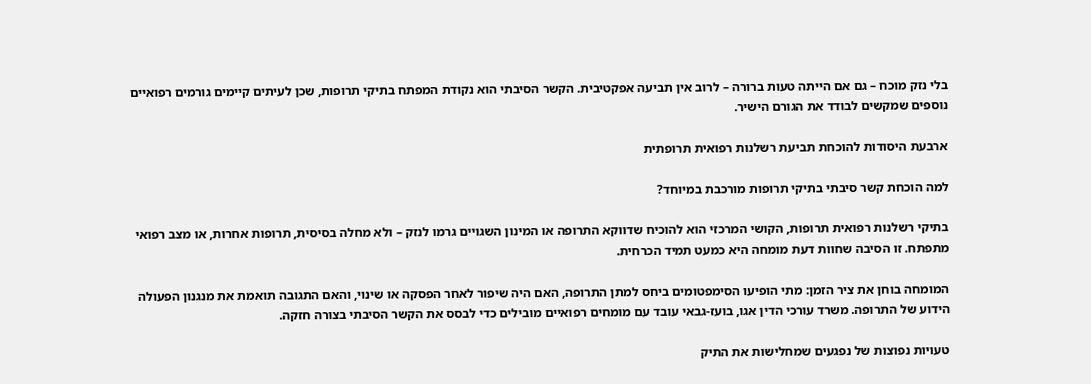בלי נזק מוכח – גם אם הייתה טעות ברורה – לרוב אין תביעה אפקטיבית. הקשר הסיבתי הוא נקודת המפתח בתיקי תרופות, שכן לעיתים קיימים גורמים רפואיים נוספים שמקשים לבודד את הגורם הישיר.

ארבעת היסודות להוכחת תביעת רשלנות רפואית תרופתית

למה הוכחת קשר סיבתי בתיקי תרופות מורכבת במיוחד?

בתיקי רשלנות רפואית תרופות, הקושי המרכזי הוא להוכיח שדווקא התרופה או המינון השגויים גרמו לנזק – ולא מחלה בסיסית, תרופות אחרות, או מצב רפואי מתפתח. זו הסיבה שחוות דעת מומחה היא כמעט תמיד הכרחית.

המומחה בוחן את ציר הזמן: מתי הופיעו הסימפטומים ביחס למתן התרופה, האם היה שיפור לאחר הפסקה או שינוי, והאם התגובה תואמת את מנגנון הפעולה הידוע של התרופה. משרד עורכי הדין אגו, בועז-גבאי עובד עם מומחים רפואיים מובילים כדי לבסס את הקשר הסיבתי בצורה חזקה.

טעויות נפוצות של נפגעים שמחלישות את התיק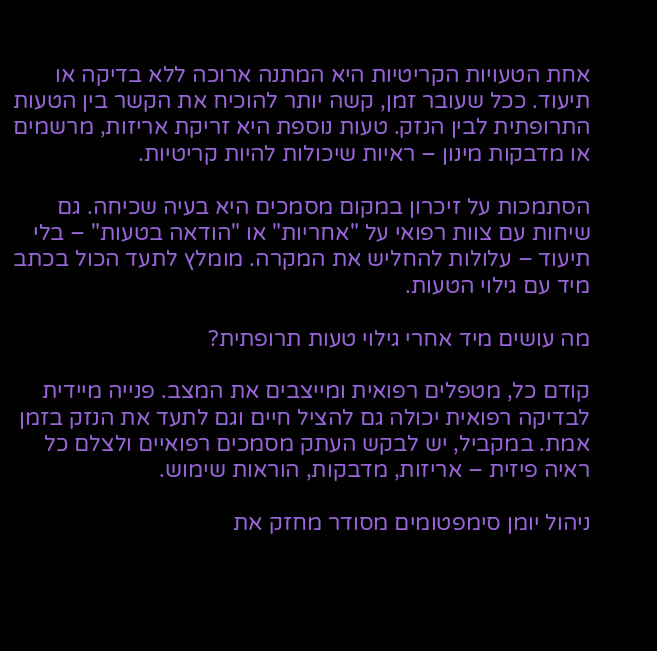אחת הטעויות הקריטיות היא המתנה ארוכה ללא בדיקה או תיעוד. ככל שעובר זמן, קשה יותר להוכיח את הקשר בין הטעות התרופתית לבין הנזק. טעות נוספת היא זריקת אריזות, מרשמים או מדבקות מינון – ראיות שיכולות להיות קריטיות.

הסתמכות על זיכרון במקום מסמכים היא בעיה שכיחה. גם שיחות עם צוות רפואי על "אחריות" או "הודאה בטעות" – בלי תיעוד – עלולות להחליש את המקרה. מומלץ לתעד הכול בכתב מיד עם גילוי הטעות.

מה עושים מיד אחרי גילוי טעות תרופתית?

קודם כל, מטפלים רפואית ומייצבים את המצב. פנייה מיידית לבדיקה רפואית יכולה גם להציל חיים וגם לתעד את הנזק בזמן אמת. במקביל, יש לבקש העתק מסמכים רפואיים ולצלם כל ראיה פיזית – אריזות, מדבקות, הוראות שימוש.

ניהול יומן סימפטומים מסודר מחזק את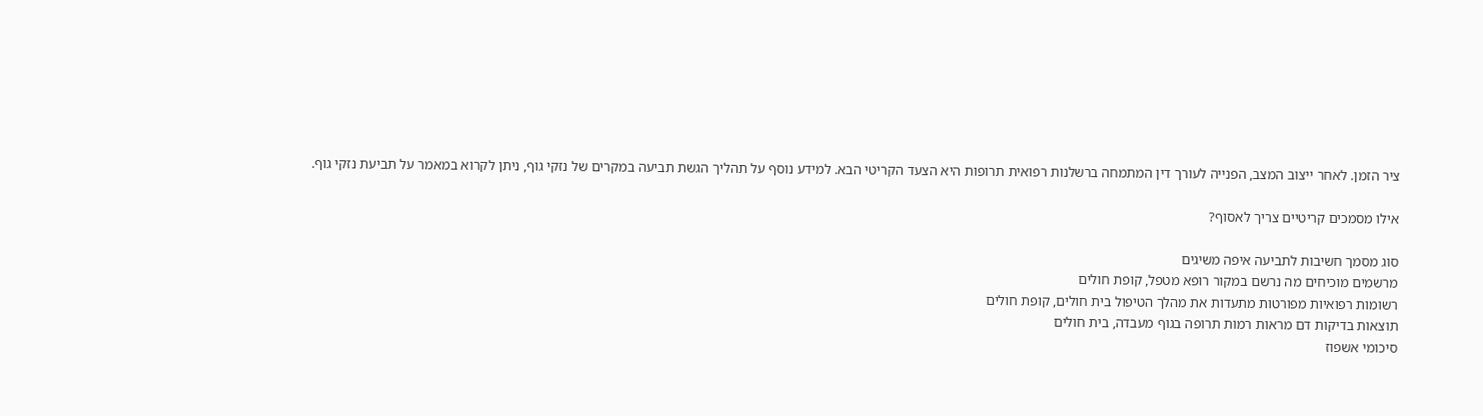ציר הזמן. לאחר ייצוב המצב, הפנייה לעורך דין המתמחה ברשלנות רפואית תרופות היא הצעד הקריטי הבא. למידע נוסף על תהליך הגשת תביעה במקרים של נזקי גוף, ניתן לקרוא במאמר על תביעת נזקי גוף.

אילו מסמכים קריטיים צריך לאסוף?

סוג מסמך חשיבות לתביעה איפה משיגים
מרשמים מוכיחים מה נרשם במקור רופא מטפל, קופת חולים
רשומות רפואיות מפורטות מתעדות את מהלך הטיפול בית חולים, קופת חולים
תוצאות בדיקות דם מראות רמות תרופה בגוף מעבדה, בית חולים
סיכומי אשפוז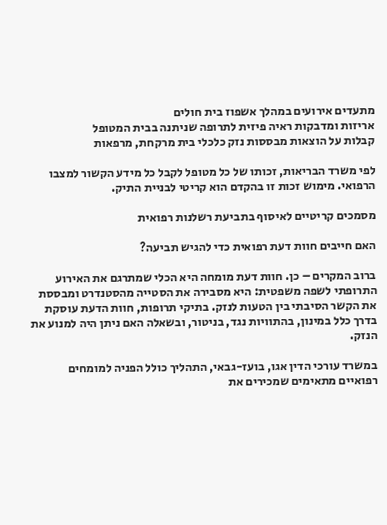מתעדים אירועים במהלך אשפוז בית חולים
אריזות ומדבקות ראיה פיזית לתרופה שניתנה בבית המטופל
קבלות על הוצאות מבססות נזק כלכלי בית מרקחת, מרפאות

לפי משרד הבריאות, זכותו של כל מטופל לקבל כל מידע הקשור למצבו הרפואי. מימוש זכות זו בהקדם הוא קריטי לבניית התיק.

מסמכים קריטיים לאיסוף בתביעת רשלנות רפואית

האם חייבים חוות דעת רפואית כדי להגיש תביעה?

ברוב המקרים – כן. חוות דעת מומחה היא הכלי שמתרגם את האירוע התרופתי לשפה משפטית: היא מסבירה את הסטייה מהסטנדרט ומבססת את הקשר הסיבתי בין הטעות לנזק. בתיקי תרופות, חוות הדעת עוסקת בדרך כלל במינון, בהתוויות נגד, בניטור, ובשאלה האם ניתן היה למנוע את הנזק.

במשרד עורכי הדין אגו, בועז-גבאי, התהליך כולל הפניה למומחים רפואיים מתאימים שמכירים את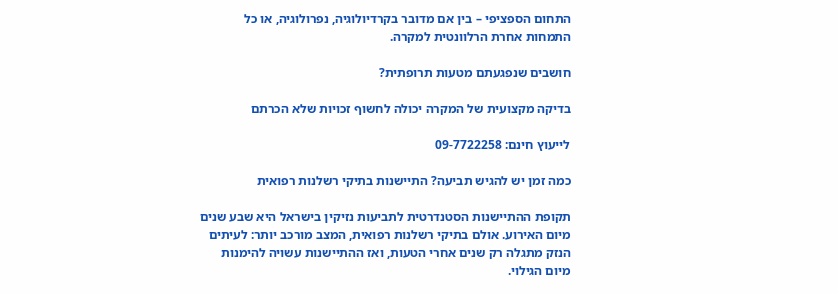התחום הספציפי – בין אם מדובר בקרדיולוגיה, נפרולוגיה, או כל התמחות אחרת הרלוונטית למקרה.

חושבים שנפגעתם מטעות תרופתית?

בדיקה מקצועית של המקרה יכולה לחשוף זכויות שלא הכרתם

לייעוץ חינם: 09-7722258

כמה זמן יש להגיש תביעה? התיישנות בתיקי רשלנות רפואית

תקופת ההתיישנות הסטנדרטית לתביעות נזיקין בישראל היא שבע שנים מיום האירוע. אולם בתיקי רשלנות רפואית, המצב מורכב יותר: לעיתים הנזק מתגלה רק שנים אחרי הטעות, ואז ההתיישנות עשויה להימנות מיום הגילוי.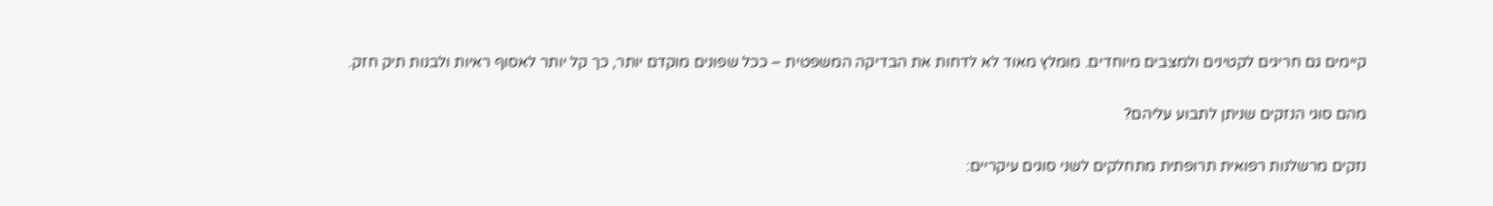קיימים גם חריגים לקטינים ולמצבים מיוחדים. מומלץ מאוד לא לדחות את הבדיקה המשפטית – ככל שפונים מוקדם יותר, כך קל יותר לאסוף ראיות ולבנות תיק חזק.

מהם סוגי הנזקים שניתן לתבוע עליהם?

נזקים מרשלנות רפואית תרופתית מתחלקים לשני סוגים עיקריים: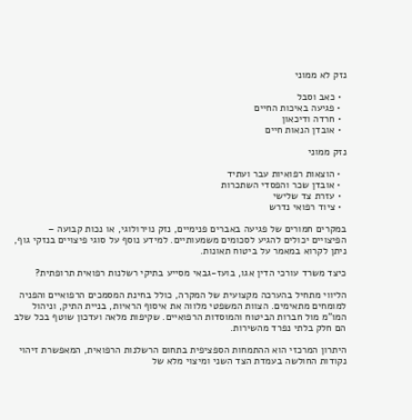נזק לא ממוני

  • כאב וסבל
  • פגיעה באיכות החיים
  • חרדה ודיכאון
  • אובדן הנאות חיים

נזק ממוני

  • הוצאות רפואיות עבר ועתיד
  • אובדן שכר והפסדי השתכרות
  • עזרת צד שלישי
  • ציוד רפואי נדרש

במקרים חמורים של פגיעה באברים פנימיים, נזק נוירולוגי, או נכות קבועה – הפיצויים יכולים להגיע לסכומים משמעותיים. למידע נוסף על סוגי פיצויים בנזקי גוף, ניתן לקרוא במאמר על ביטוח תאונות.

כיצד משרד עורכי הדין אגו, בועז-גבאי מסייע בתיקי רשלנות רפואית תרופתית?

הליווי מתחיל בהערכה מקצועית של המקרה, כולל בחינת המסמכים הרפואיים והפניה למומחים מתאימים. הצוות המשפטי מלווה את איסוף הראיות, בניית התיק, וניהול המו"מ מול חברות הביטוח והמוסדות הרפואיים. שקיפות מלאה ועדכון שוטף בכל שלב הם חלק בלתי נפרד מהשירות.

היתרון המרכזי הוא ההתמחות הספציפית בתחום הרשלנות הרפואית, המאפשרת זיהוי נקודות החולשה בעמדת הצד השני ומיצוי מלא של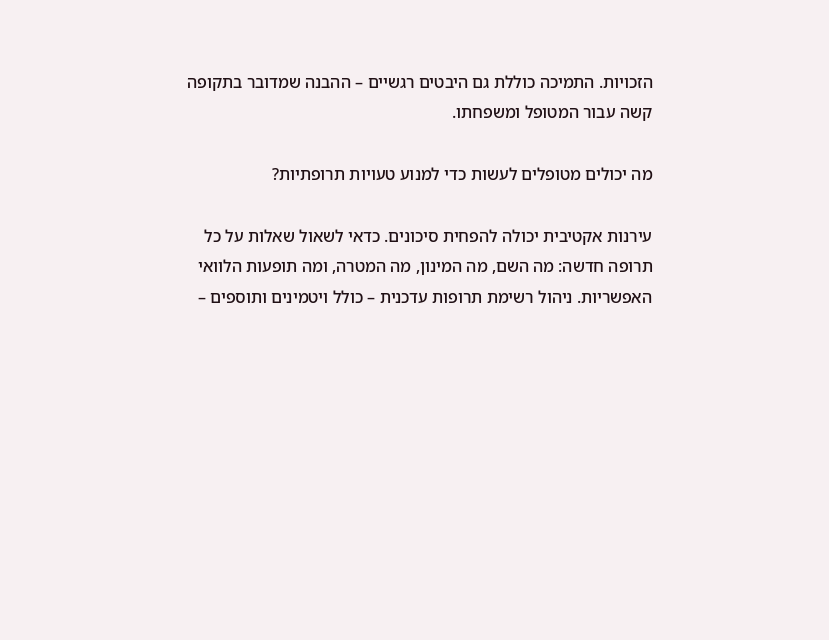הזכויות. התמיכה כוללת גם היבטים רגשיים – ההבנה שמדובר בתקופה קשה עבור המטופל ומשפחתו.

מה יכולים מטופלים לעשות כדי למנוע טעויות תרופתיות?

עירנות אקטיבית יכולה להפחית סיכונים. כדאי לשאול שאלות על כל תרופה חדשה: מה השם, מה המינון, מה המטרה, ומה תופעות הלוואי האפשריות. ניהול רשימת תרופות עדכנית – כולל ויטמינים ותוספים –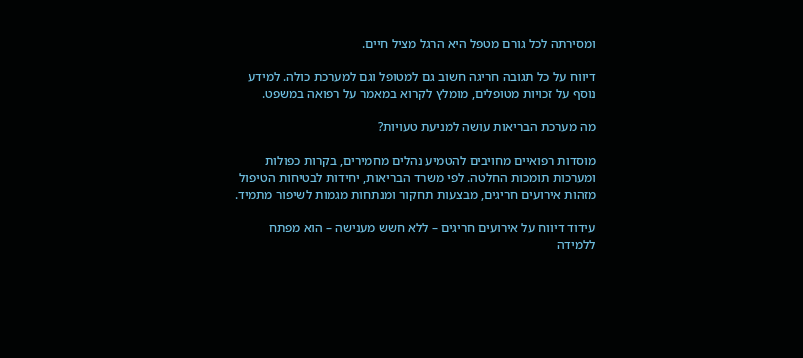ומסירתה לכל גורם מטפל היא הרגל מציל חיים.

דיווח על כל תגובה חריגה חשוב גם למטופל וגם למערכת כולה. למידע נוסף על זכויות מטופלים, מומלץ לקרוא במאמר על רפואה במשפט.

מה מערכת הבריאות עושה למניעת טעויות?

מוסדות רפואיים מחויבים להטמיע נהלים מחמירים, בקרות כפולות ומערכות תומכות החלטה. לפי משרד הבריאות, יחידות לבטיחות הטיפול מזהות אירועים חריגים, מבצעות תחקור ומנתחות מגמות לשיפור מתמיד.

עידוד דיווח על אירועים חריגים – ללא חשש מענישה – הוא מפתח ללמידה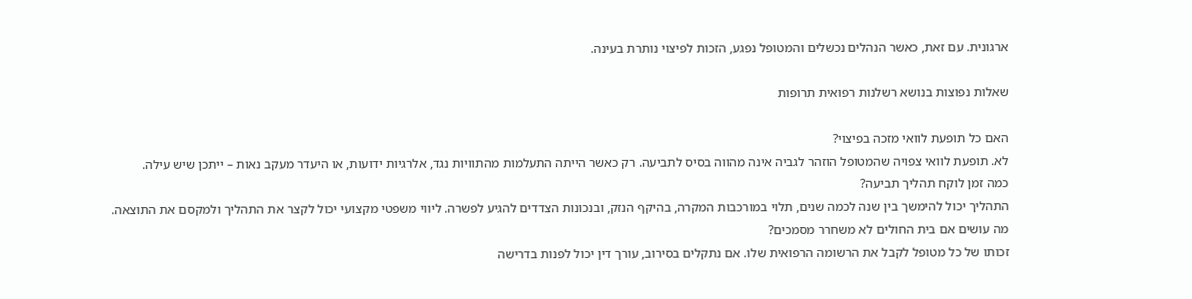ארגונית. עם זאת, כאשר הנהלים נכשלים והמטופל נפגע, הזכות לפיצוי נותרת בעינה.

שאלות נפוצות בנושא רשלנות רפואית תרופות

האם כל תופעת לוואי מזכה בפיצוי?
לא. תופעת לוואי צפויה שהמטופל הוזהר לגביה אינה מהווה בסיס לתביעה. רק כאשר הייתה התעלמות מהתוויות נגד, אלרגיות ידועות, או היעדר מעקב נאות – ייתכן שיש עילה.
כמה זמן לוקח תהליך תביעה?
התהליך יכול להימשך בין שנה לכמה שנים, תלוי במורכבות המקרה, בהיקף הנזק, ובנכונות הצדדים להגיע לפשרה. ליווי משפטי מקצועי יכול לקצר את התהליך ולמקסם את התוצאה.
מה עושים אם בית החולים לא משחרר מסמכים?
זכותו של כל מטופל לקבל את הרשומה הרפואית שלו. אם נתקלים בסירוב, עורך דין יכול לפנות בדרישה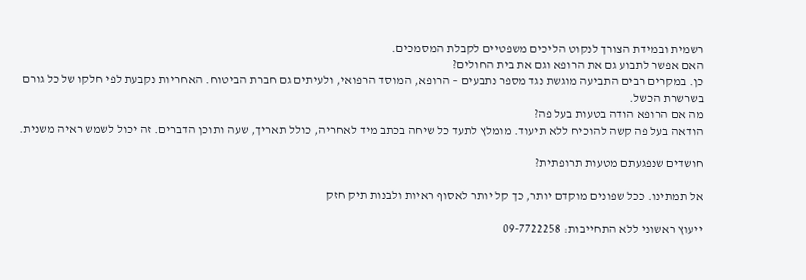רשמית ובמידת הצורך לנקוט הליכים משפטיים לקבלת המסמכים.
האם אפשר לתבוע גם את הרופא וגם את בית החולים?
כן. במקרים רבים התביעה מוגשת נגד מספר נתבעים – הרופא, המוסד הרפואי, ולעיתים גם חברת הביטוח. האחריות נקבעת לפי חלקו של כל גורם בשרשרת הכשל.
מה אם הרופא הודה בטעות בעל פה?
הודאה בעל פה קשה להוכיח ללא תיעוד. מומלץ לתעד כל שיחה בכתב מיד לאחריה, כולל תאריך, שעה ותוכן הדברים. זה יכול לשמש ראיה משנית.

חושדים שנפגעתם מטעות תרופתית?

אל תמתינו. ככל שפונים מוקדם יותר, כך קל יותר לאסוף ראיות ולבנות תיק חזק

ייעוץ ראשוני ללא התחייבות: 09-7722258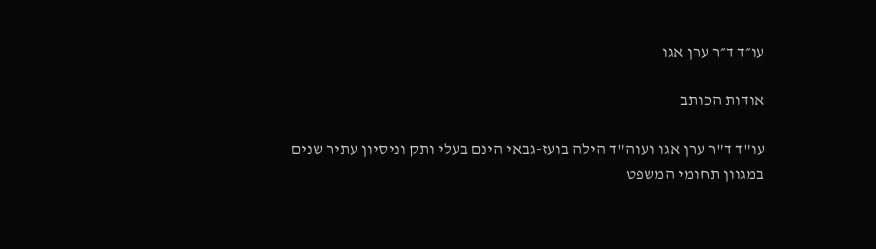עו״ד ד״ר ערן אגו

אודות הכותב

עו"ד ד"ר ערן אגו ועוה"ד הילה בועז-גבאי הינם בעלי ותק וניסיון עתיר שנים במגוון תחומי המשפט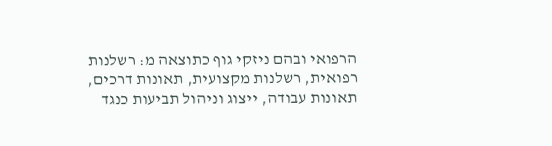הרפואי ובהם ניזקי גוף כתוצאה מ: רשלנות רפואית, רשלנות מקצועית, תאונות דרכים, תאונות עבודה, ייצוג וניהול תביעות כנגד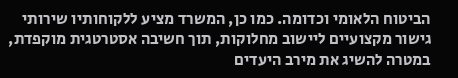הביטוח הלאומי וכדומה. כמו כן, המשרד מציע ללקוחותיו שירותי גישור מקצועיים ליישוב מחלוקות, תוך חשיבה אסטרטגית מוקפדת, במטרה להשיג את מירב היעדים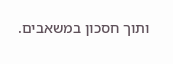ותוך חסכון במשאבים.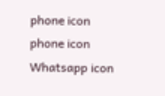phone icon
phone icon Whatsapp icon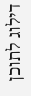דילוג לתוכן